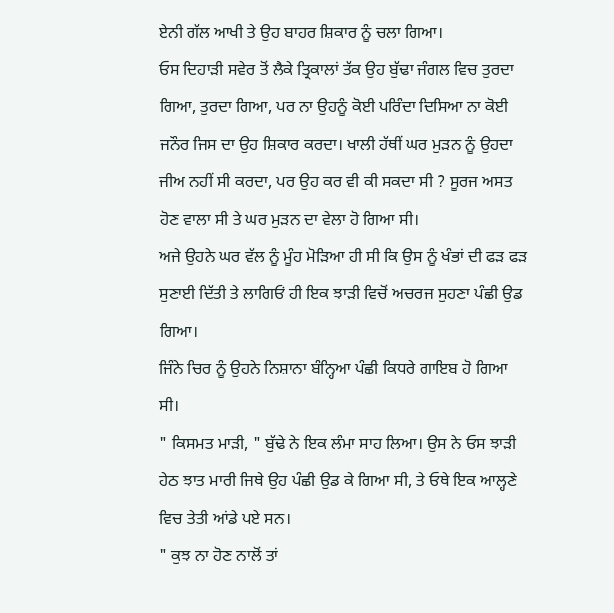ਏਨੀ ਗੱਲ ਆਖੀ ਤੇ ਉਹ ਬਾਹਰ ਸ਼ਿਕਾਰ ਨੂੰ ਚਲਾ ਗਿਆ।
ਓਸ ਦਿਹਾੜੀ ਸਵੇਰ ਤੋਂ ਲੈਕੇ ਤ੍ਰਿਕਾਲਾਂ ਤੱਕ ਉਹ ਬੁੱਢਾ ਜੰਗਲ ਵਿਚ ਤੁਰਦਾ ਗਿਆ, ਤੁਰਦਾ ਗਿਆ, ਪਰ ਨਾ ਉਹਨੂੰ ਕੋਈ ਪਰਿੰਦਾ ਦਿਸਿਆ ਨਾ ਕੋਈ ਜਨੌਰ ਜਿਸ ਦਾ ਉਹ ਸ਼ਿਕਾਰ ਕਰਦਾ। ਖਾਲੀ ਹੱਥੀਂ ਘਰ ਮੁੜਨ ਨੂੰ ਉਹਦਾ ਜੀਅ ਨਹੀਂ ਸੀ ਕਰਦਾ, ਪਰ ਉਹ ਕਰ ਵੀ ਕੀ ਸਕਦਾ ਸੀ ? ਸੂਰਜ ਅਸਤ ਹੋਣ ਵਾਲਾ ਸੀ ਤੇ ਘਰ ਮੁੜਨ ਦਾ ਵੇਲਾ ਹੋ ਗਿਆ ਸੀ।
ਅਜੇ ਉਹਨੇ ਘਰ ਵੱਲ ਨੂੰ ਮੂੰਹ ਮੋੜਿਆ ਹੀ ਸੀ ਕਿ ਉਸ ਨੂੰ ਖੰਭਾਂ ਦੀ ਫੜ ਫੜ ਸੁਣਾਈ ਦਿੱਤੀ ਤੇ ਲਾਗਿਓਂ ਹੀ ਇਕ ਝਾੜੀ ਵਿਚੋਂ ਅਚਰਜ ਸੁਹਣਾ ਪੰਛੀ ਉਡ ਗਿਆ।
ਜਿੰਨੇ ਚਿਰ ਨੂੰ ਉਹਨੇ ਨਿਸ਼ਾਨਾ ਬੰਨ੍ਹਿਆ ਪੰਛੀ ਕਿਧਰੇ ਗਾਇਬ ਹੋ ਗਿਆ ਸੀ।
" ਕਿਸਮਤ ਮਾੜੀ, " ਬੁੱਢੇ ਨੇ ਇਕ ਲੰਮਾ ਸਾਹ ਲਿਆ। ਉਸ ਨੇ ਓਸ ਝਾੜੀ ਹੇਠ ਝਾਤ ਮਾਰੀ ਜਿਥੇ ਉਹ ਪੰਛੀ ਉਡ ਕੇ ਗਿਆ ਸੀ, ਤੇ ਓਥੇ ਇਕ ਆਲ੍ਹਣੇ ਵਿਚ ਤੇਤੀ ਆਂਡੇ ਪਏ ਸਨ।
" ਕੁਝ ਨਾ ਹੋਣ ਨਾਲੋਂ ਤਾਂ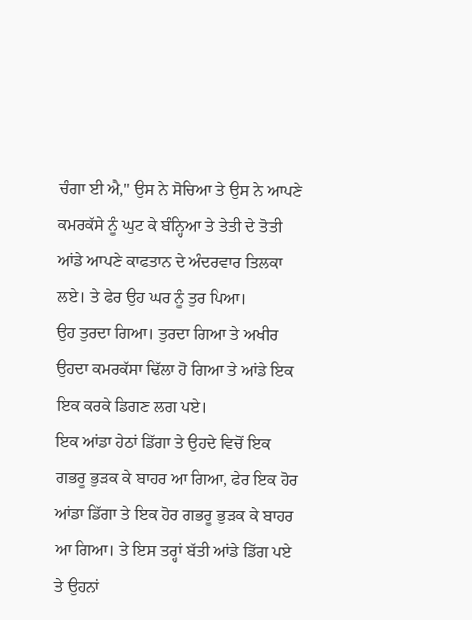ਚੰਗਾ ਈ ਐ," ਉਸ ਨੇ ਸੋਚਿਆ ਤੇ ਉਸ ਨੇ ਆਪਣੇ ਕਮਰਕੱਸੇ ਨੂੰ ਘੁਟ ਕੇ ਬੰਨ੍ਹਿਆ ਤੇ ਤੇਤੀ ਦੇ ਤੋਤੀ ਆਂਡੇ ਆਪਣੇ ਕਾਫਤਾਨ ਦੇ ਅੰਦਰਵਾਰ ਤਿਲਕਾ ਲਏ। ਤੇ ਫੇਰ ਉਹ ਘਰ ਨੂੰ ਤੁਰ ਪਿਆ।
ਉਹ ਤੁਰਦਾ ਗਿਆ। ਤੁਰਦਾ ਗਿਆ ਤੇ ਅਖੀਰ ਉਹਦਾ ਕਮਰਕੱਸਾ ਢਿੱਲਾ ਹੋ ਗਿਆ ਤੇ ਆਂਡੇ ਇਕ ਇਕ ਕਰਕੇ ਡਿਗਣ ਲਗ ਪਏ।
ਇਕ ਆਂਡਾ ਹੇਠਾਂ ਡਿੱਗਾ ਤੇ ਉਹਦੇ ਵਿਚੋਂ ਇਕ ਗਭਰੂ ਭੁੜਕ ਕੇ ਬਾਹਰ ਆ ਗਿਆ, ਫੇਰ ਇਕ ਹੋਰ ਆਂਡਾ ਡਿੱਗਾ ਤੇ ਇਕ ਹੋਰ ਗਭਰੂ ਭੁੜਕ ਕੇ ਬਾਹਰ ਆ ਗਿਆ। ਤੇ ਇਸ ਤਰ੍ਹਾਂ ਬੱਤੀ ਆਂਡੇ ਡਿੱਗ ਪਏ ਤੇ ਉਹਨਾਂ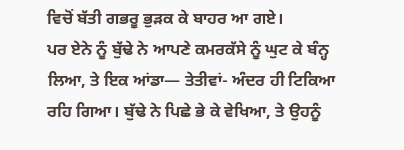ਵਿਚੋਂ ਬੱਤੀ ਗਭਰੂ ਭੁੜਕ ਕੇ ਬਾਹਰ ਆ ਗਏ।
ਪਰ ਏਨੇ ਨੂੰ ਬੁੱਢੇ ਨੇ ਆਪਣੇ ਕਮਰਕੱਸੇ ਨੂੰ ਘੁਟ ਕੇ ਬੰਨ੍ਹ ਲਿਆ, ਤੇ ਇਕ ਆਂਡਾ— ਤੇਤੀਵਾਂ- ਅੰਦਰ ਹੀ ਟਿਕਿਆ ਰਹਿ ਗਿਆ। ਬੁੱਢੇ ਨੇ ਪਿਛੇ ਭੇ ਕੇ ਵੇਖਿਆ, ਤੇ ਉਹਨੂੰ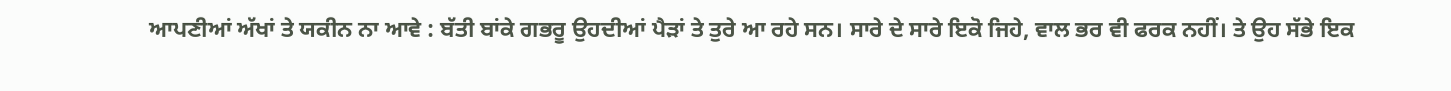ਆਪਣੀਆਂ ਅੱਖਾਂ ਤੇ ਯਕੀਨ ਨਾ ਆਵੇ : ਬੱਤੀ ਬਾਂਕੇ ਗਭਰੂ ਉਹਦੀਆਂ ਪੈੜਾਂ ਤੇ ਤੁਰੇ ਆ ਰਹੇ ਸਨ। ਸਾਰੇ ਦੇ ਸਾਰੇ ਇਕੋ ਜਿਹੇ, ਵਾਲ ਭਰ ਵੀ ਫਰਕ ਨਹੀਂ। ਤੇ ਉਹ ਸੱਭੇ ਇਕ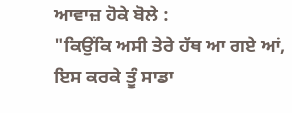ਆਵਾਜ਼ ਹੋਕੇ ਬੋਲੇ :
"ਕਿਉਂਕਿ ਅਸੀ ਤੇਰੇ ਹੱਥ ਆ ਗਏ ਆਂ, ਇਸ ਕਰਕੇ ਤੂੰ ਸਾਡਾ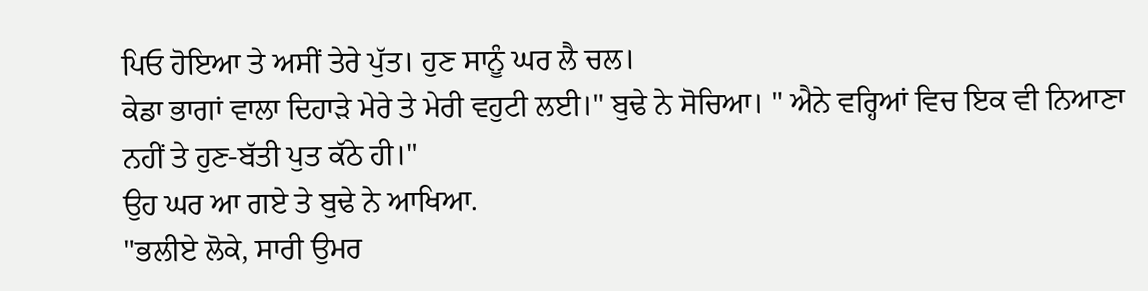ਪਿਓ ਹੋਇਆ ਤੇ ਅਸੀਂ ਤੇਰੇ ਪੁੱਤ। ਹੁਣ ਸਾਨੂੰ ਘਰ ਲੈ ਚਲ।
ਕੇਡਾ ਭਾਗਾਂ ਵਾਲਾ ਦਿਹਾੜੇ ਮੇਰੇ ਤੇ ਮੇਰੀ ਵਹੁਟੀ ਲਈ।" ਬੁਢੇ ਨੇ ਸੋਚਿਆ। " ਐਨੇ ਵਰ੍ਹਿਆਂ ਵਿਚ ਇਕ ਵੀ ਨਿਆਣਾ ਨਹੀਂ ਤੇ ਹੁਣ-ਬੱਤੀ ਪੁਤ ਕੱਠੇ ਹੀ।"
ਉਹ ਘਰ ਆ ਗਏ ਤੇ ਬੁਢੇ ਨੇ ਆਖਿਆ.
"ਭਲੀਏ ਲੋਕੇ, ਸਾਰੀ ਉਮਰ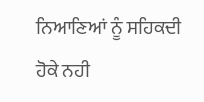ਨਿਆਣਿਆਂ ਨੂੰ ਸਹਿਕਦੀ ਹੋਕੇ ਨਹੀ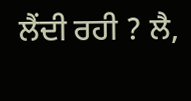ਲੈਂਦੀ ਰਹੀ ? ਲੈ,